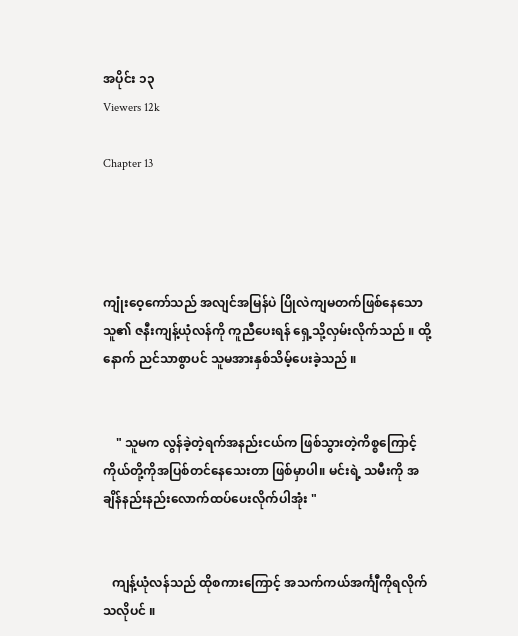အပိုင်း ၁၃
Viewers 12k

Chapter 13




ကျုံးဝေ့ကော်သည် အလျင်အမြန်ပဲ ပြိုလဲကျမတက်ဖြစ်နေသော သူ၏ ဇနီးကျန့်ယုံလန်ကို ကူညီပေးရန် ရှေ့သို့လှမ်းလိုက်သည် ။ ထို့နောက် ညင်သာစွာပင် သူမအားနှစ်သိမ့်ပေးခဲ့သည် ။


    " သူမက လွန်ခဲ့တဲ့ရက်အနည်းငယ်က ဖြစ်သွားတဲ့ကိစ္စကြောင့် ကိုယ်တို့ကိုအပြစ်တင်နေသေးတာ ဖြစ်မှာပါ။ မင်းရဲ့ သမီးကို အချိန်နည်းနည်းလောက်ထပ်ပေးလိုက်ပါအုံး "


   ကျန့်ယုံလန်သည် ထိုစကားကြောင့် အသက်ကယ်အင်္ကျီကိုရလိုက်သလိုပင် ။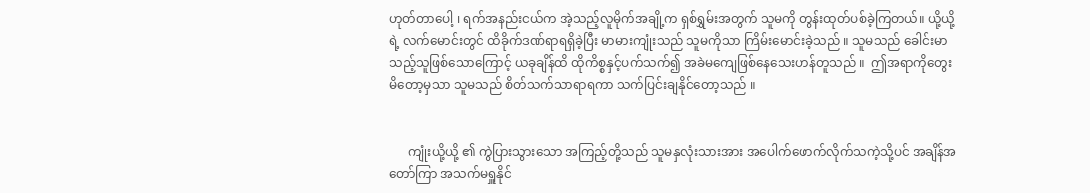ဟုတ်တာပေါ့ ၊ ရက်အနည်းငယ်က အဲ့သည့်လူမိုက်အချို့က ရှစ်ရွှမ်းအတွက် သူမကို တွန်းထုတ်ပစ်ခဲ့ကြတယ်။ ယို့ယို့ရဲ့ လက်မောင်းတွင် ထိခိုက်ဒဏ်ရာရရှိခဲ့ပြီး မာမားကျုံးသည် သူမကိုသာ ကြိမ်းမောင်းခဲ့သည် ။ သူမသည် ခေါင်းမာသည့်သူဖြစ်သောကြောင့် ယခုချိန်ထိ ထိုကိစ္စနှင့်ပက်သက်၍ အခဲမကျေဖြစ်နေသေးဟန်တူသည် ။  ဤအရာကိုတွေးမိတော့မှသာ သူမသည် စိတ်သက်သာရာရကာ သက်ပြင်းချနိုင်တော့သည် ။


      ကျုံးယို့ယို့ ၏ ကွဲပြားသွားသော အကြည့်တို့သည် သူမနှလုံးသားအား အပေါက်ဖောက်လိုက်သကဲ့သို့ပင် အချိန်အတော်ကြာ အသက်မရှူနိုင်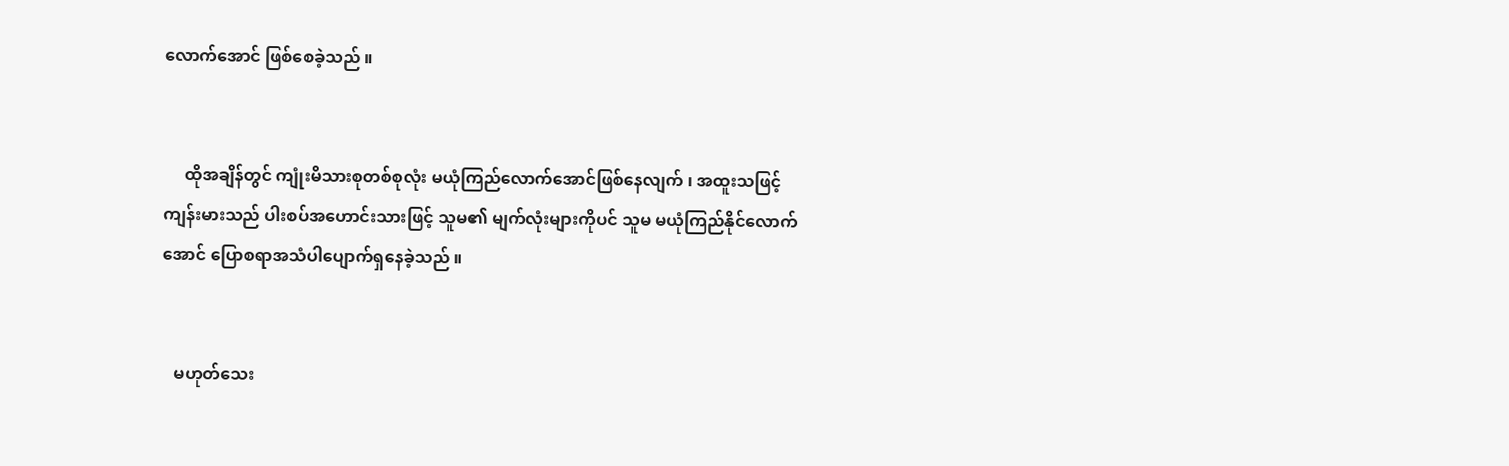လောက်အောင် ဖြစ်စေခဲ့သည် ။


     ထိုအချိန်တွင် ကျုံးမိသားစုတစ်စုလုံး မယုံကြည်လောက်အောင်ဖြစ်နေလျက် ၊ အထူးသဖြင့် ကျန်းမားသည် ပါးစပ်အဟောင်းသားဖြင့် သူမ၏ မျက်လုံးများကိုပင် သူမ မယုံကြည်နိုင်လောက်အောင် ပြောစရာအသံပါပျောက်ရှနေခဲ့သည် ။


   မဟုတ်သေး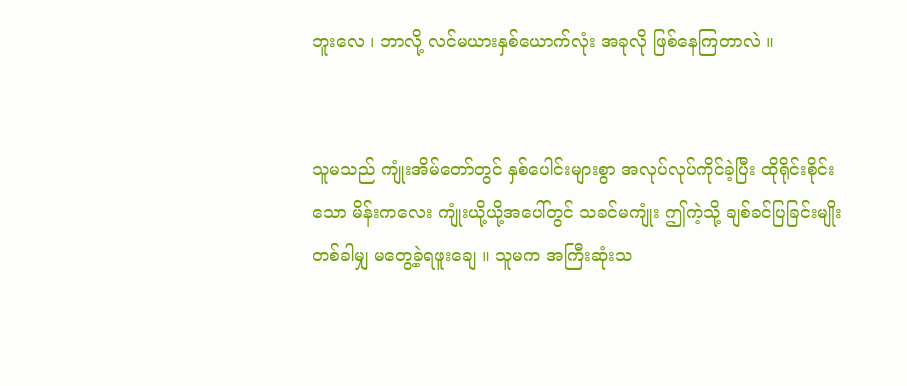ဘူးလေ ၊ ဘာလို့ လင်မယားနှစ်ယောက်လုံး အခုလို ဖြစ်နေကြတာလဲ ။


သူမသည် ကျုံးအိမ်တော်တွင် နှစ်ပေါင်းများစွာ အလုပ်လုပ်ကိုင်ခဲ့ပြီး ထိုရိုင်းစိုင်းသော မိန်းကလေး ကျုံးယို့ယို့အပေါ်တွင် သခင်မကျုံး ဤကဲ့သို့ ချစ်ခင်ပြခြင်းမျိုး တစ်ခါမျှ မတွေ့ခဲ့ရဖူးချေ ။ သူမက အကြီးဆုံးသ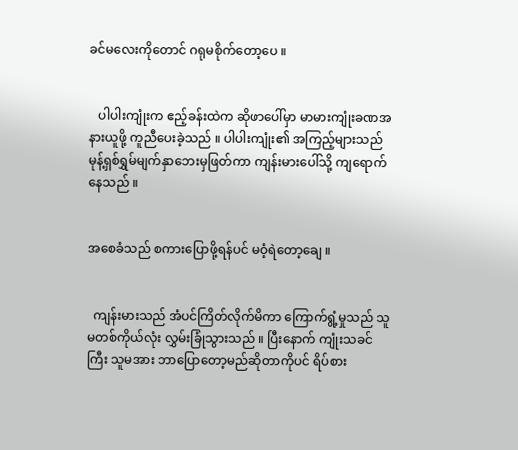ခင်မလေးကိုတောင် ဂရုမစိုက်တော့ပေ ။


   ပါပါးကျုံးက ဧည့်ခန်းထဲက ဆိုဖာပေါ်မှာ မာမားကျုံးခဏအနားယူဖို့ ကူညီပေးခဲ့သည် ။ ပါပါးကျုံး၏ အကြည့်များသည် မုန့်ရှစ်ရွှမ်မျက်နှာဘေးမှဖြတ်ကာ ကျန်းမားပေါ်သို့ ကျရောက်နေသည် ။


အစေခံသည် စကားပြောဖို့ရန်ပင် မဝံ့ရဲတော့ချေ ။


  ကျန်းမားသည် အံပင်ကြိတ်လိုက်မိကာ ကြောက်ရွံ့မှုသည် သူမတစ်ကိုယ်လုံး လွှမ်းခြုံသွားသည် ။ ပြီးနောက် ကျုံးသခင်ကြီး သူမအား ဘာပြောတော့မည်ဆိုတာကိုပင် ရိပ်စား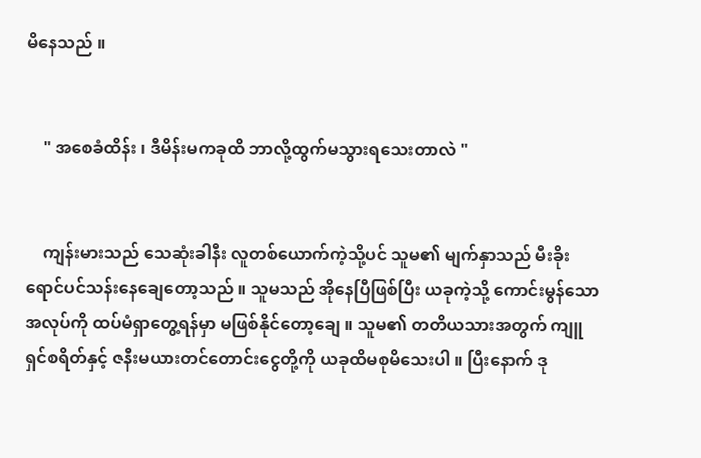မိနေသည် ။


    " အစေခံထိန်း ၊ ဒီမိန်းမကခုထိ ဘာလို့ထွက်မသွားရသေးတာလဲ "


    ကျန်းမားသည် သေဆုံးခါနီး လူတစ်ယောက်ကဲ့သို့ပင် သူမ၏ မျက်နှာသည် မီးခိုးရောင်ပင်သန်းနေချေတော့သည် ။ သူမသည် အိုနေပြီဖြစ်ပြီး ယခုကဲ့သို့ ကောင်းမွန်သောအလုပ်ကို ထပ်မံရှာတွေ့ရန်မှာ မဖြစ်နိုင်တော့ချေ ။ သူမ၏ တတိယသားအတွက် ကျူရှင်စရိတ်နှင့် ဇနီးမယားတင်တောင်းငွေတို့ကို ယခုထိမစုမိသေးပါ ။ ပြီးနောက် ဒု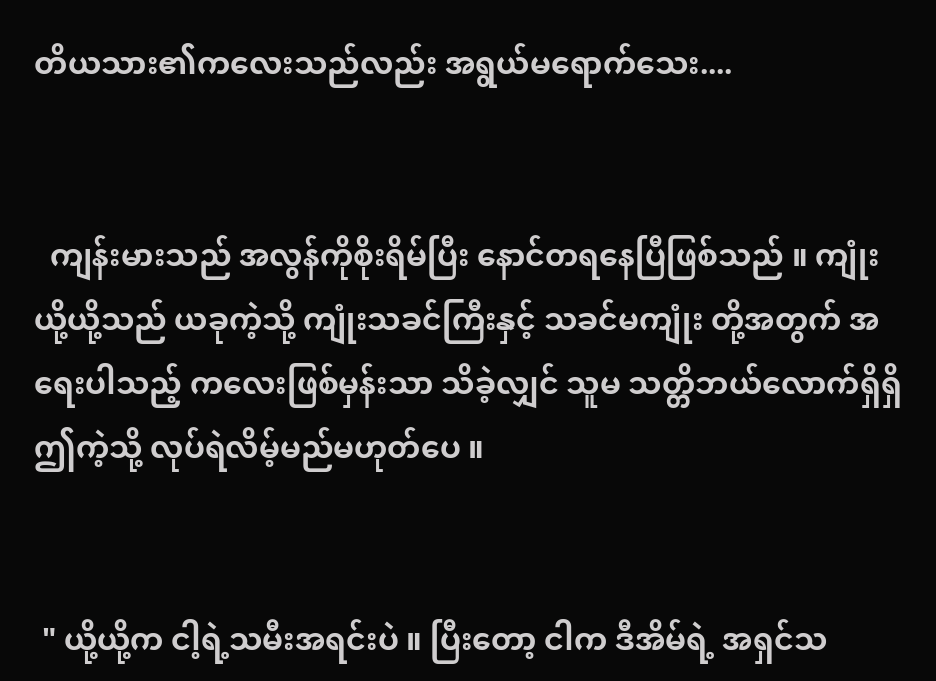တိယသား၏ကလေးသည်လည်း အရွယ်မရောက်သေး....


  ကျန်းမားသည် အလွန်ကိုစိုးရိမ်ပြီး နောင်တရနေပြီဖြစ်သည် ။ ကျုံးယို့ယို့သည် ယခုကဲ့သို့ ကျုံးသခင်ကြီးနှင့် သခင်မကျုံး တို့အတွက် အရေးပါသည့် ကလေးဖြစ်မှန်းသာ သိခဲ့လျှင် သူမ သတ္တိဘယ်လောက်ရှိရှိ ဤကဲ့သို့ လုပ်ရဲလိမ့်မည်မဟုတ်ပေ ။


 " ယို့ယို့က ငါ့ရဲ့သမီးအရင်းပဲ ။ ပြီးတော့ ငါက ဒီအိမ်ရဲ့ အရှင်သ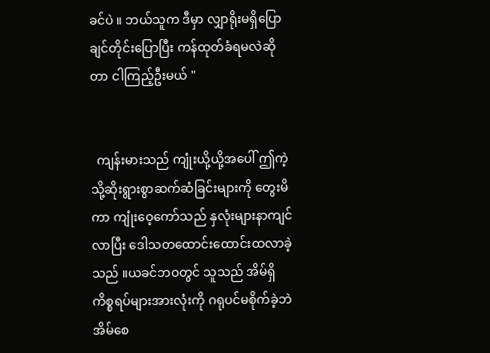ခင်ပဲ ။ ဘယ်သူက ဒီမှာ လျှာရိုးမရှိပြောချင်တိုင်းပြောပြီး ကန်ထုတ်ခံရမလဲဆိုတာ ငါကြည့်ဦးမယ် "


  ကျန်းမားသည် ကျုံးယို့ယို့အပေါ် ဤကဲ့သို့ဆိုးရွားစွာဆက်ဆံခြင်းများကို တွေးမိကာ ကျုံးဝေ့ကော်သည် နှလုံးများနာကျင်လာပြီး ဒေါသတထောင်းထောင်းထလာခဲ့သည် ။ယခင်ဘဝတွင် သူသည် အိမ်ရှိကိစ္စရပ်များအားလုံးကို ဂရုပင်မစိုက်ခဲ့ဘဲ အိမ်စေ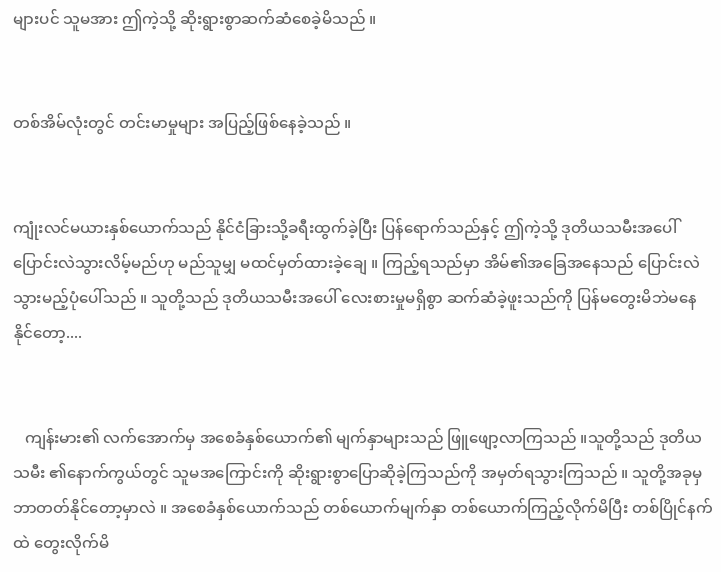များပင် သူမအား ဤကဲ့သို့ ဆိုးရွားစွာဆက်ဆံစေခဲ့မိသည် ။


တစ်အိမ်လုံးတွင် တင်းမာမှုများ အပြည့်ဖြစ်နေခဲ့သည် ။


ကျုံးလင်မယားနှစ်ယောက်သည် နိုင်ငံခြားသို့ခရီးထွက်ခဲ့ပြီး ပြန်ရောက်သည်နှင့် ဤကဲ့သို့ ဒုတိယသမီးအပေါ် ပြောင်းလဲသွားလိမ့်မည်ဟု မည်သူမျှ မထင်မှတ်ထားခဲ့ချေ ။ ကြည့်ရသည်မှာ အိမ်၏အခြေအနေသည် ပြောင်းလဲသွားမည့်ပုံပေါ်သည် ။ သူတို့သည် ဒုတိယသမီးအပေါ် လေးစားမှုမရှိစွာ ဆက်ဆံခဲ့ဖူးသည်ကို ပြန်မတွေးမိဘဲမနေနိုင်တော့....


   ကျန်းမား၏ လက်အောက်မှ အစေခံနှစ်ယောက်၏ မျက်နှာများသည် ဖြူဖျော့လာကြသည် ။သူတို့သည် ဒုတိယသမီး ၏နောက်ကွယ်တွင် သူမအကြောင်းကို ဆိုးရွားစွာပြောဆိုခဲ့ကြသည်ကို အမှတ်ရသွားကြသည် ။ သူတို့အခုမှ ဘာတတ်နိုင်တော့မှာလဲ ။ အစေခံနှစ်ယောက်သည် တစ်ယောက်မျက်နှာ တစ်ယောက်ကြည့်လိုက်မိပြီး တစ်ပြိုင်နက်ထဲ တွေးလိုက်မိ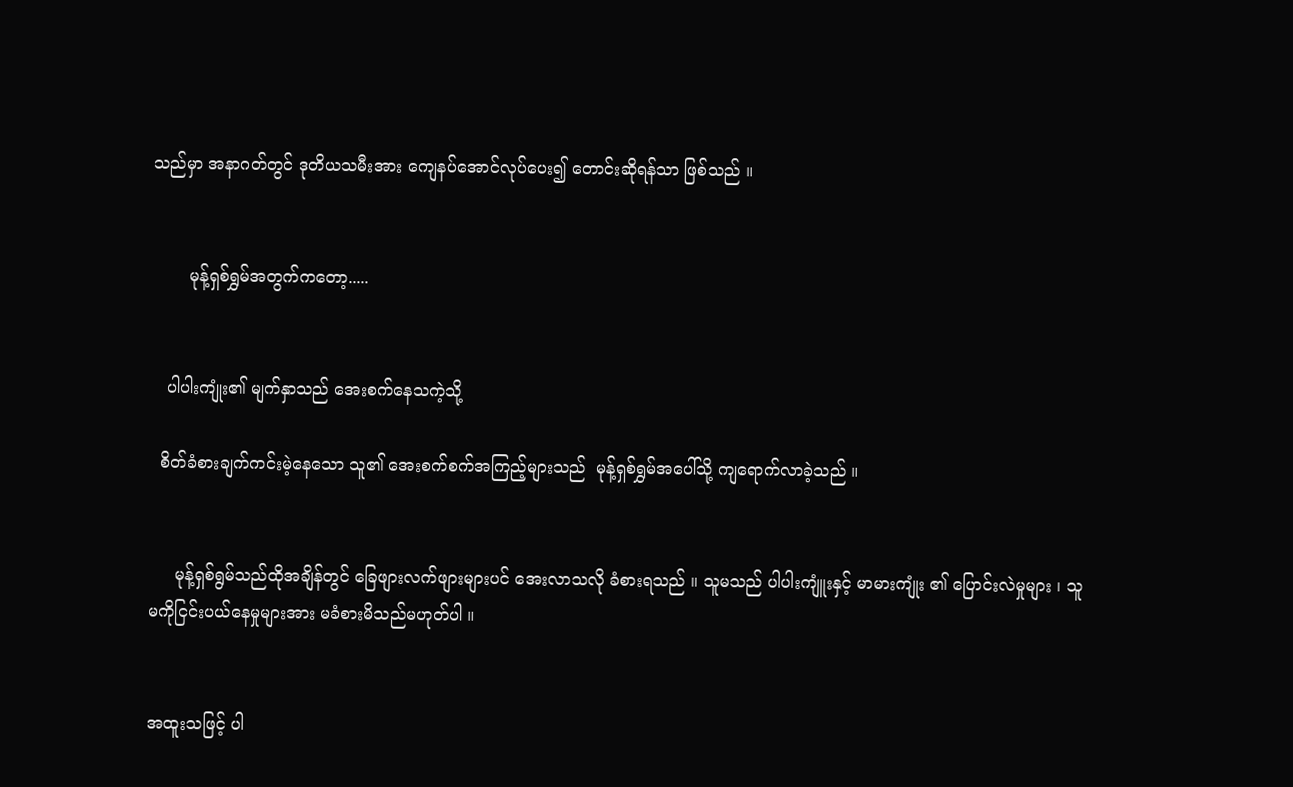သည်မှာ အနာဂတ်တွင် ဒုတိယသမီးအား ကျေနပ်အောင်လုပ်ပေး၍ တောင်းဆိုရန်သာ ဖြစ်သည် ။


       မုန့်ရှစ်ရွှမ်အတွက်ကတော့.....


   ပါပါးကျုံး၏ မျက်နှာသည် အေးစက်နေသကဲ့သို့

  စိတ်ခံစားချက်ကင်းမဲ့နေသော သူ၏ အေးစက်စက်အကြည့်များသည်  မုန့်ရှစ်ရွှမ်အပေါ်သို့ ကျရောက်လာခဲ့သည် ။


     မုန့်ရှစ်ရွမ်သည်ထိုအချိန်တွင် ခြေဖျားလက်ဖျားများပင် အေးလာသလို ခံစားရသည် ။ သူမသည် ပါပါးကျူံးနှင့် မာမားကျုံး ၏ ပြောင်းလဲမှုများ ၊ သူမကိုငြင်းပယ်နေမှုများအား မခံစားမိသည်မဟုတ်ပါ ။


အထူးသဖြင့် ပါ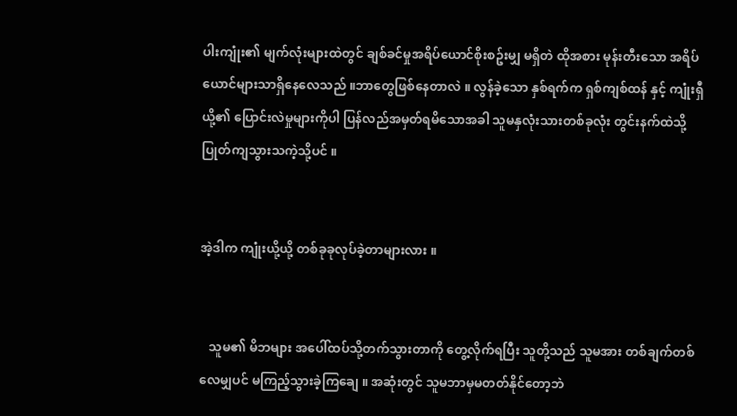ပါးကျုံး၏ မျက်လုံးများထဲတွင် ချစ်ခင်မှုအရိပ်ယောင်စိုးစဥ်းမျှ မရှိတဲ ထိုအစား မုန်းတီးသော အရိပ်ယောင်များသာရှိနေလေသည် ။ဘာတွေဖြစ်နေတာလဲ ။ လွန်ခဲ့သော နှစ်ရက်က ရှစ်ကျစ်ထန် နှင့် ကျုံးရှီယို့၏ ပြောင်းလဲမှုများကိုပါ ပြန်လည်အမှတ်ရမိသောအခါ သူမနှလုံးသားတစ်ခုလုံး တွင်းနက်ထဲသို့ ပြုတ်ကျသွားသကဲ့သို့ပင် ။


အဲ့ဒါက ကျုံးယို့ယို့ တစ်ခုခုလုပ်ခဲ့တာများလား ။


   သူမ၏ မိဘများ အပေါ်ထပ်သို့တက်သွားတာကို တွေ့လိုက်ရပြီး သူတို့သည် သူမအား တစ်ချက်တစ်လေမျှပင် မကြည့်သွားခဲ့ကြချေ ။ အဆုံးတွင် သူမဘာမှမတတ်နိုင်တော့ဘဲ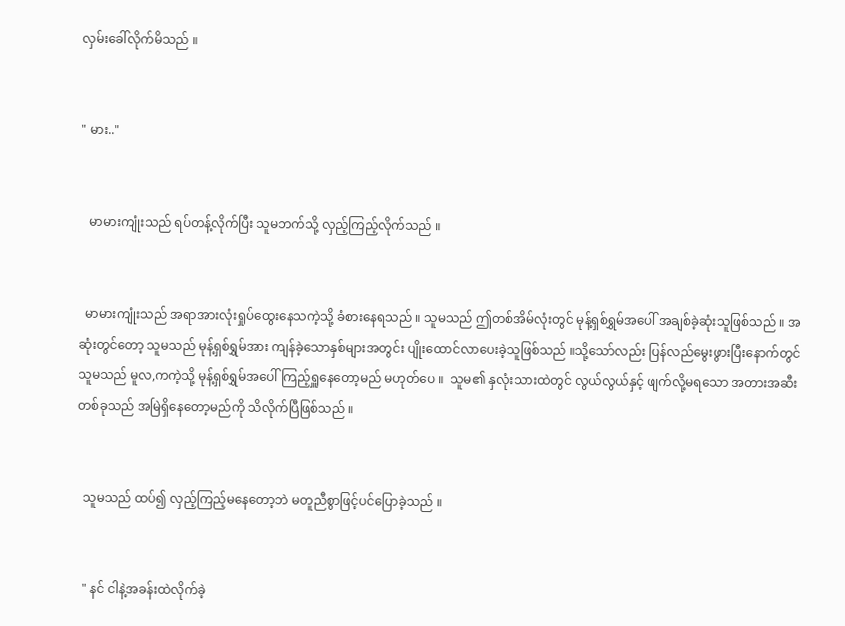လှမ်းခေါ်လိုက်မိသည် ။


" မား.."


   မာမားကျုံးသည် ရပ်တန့်လိုက်ပြီး သူမဘက်သို့ လှည့်ကြည့်လိုက်သည် ။


  မာမားကျုံးသည် အရာအားလုံးရှုပ်ထွေးနေသကဲ့သို့ ခံစားနေရသည် ။ သူမသည် ဤတစ်အိမ်လုံးတွင် မုန့်ရှစ်ရွှမ်အပေါ် အချစ်ခဲ့ဆုံးသူဖြစ်သည် ။ အဆုံးတွင်တော့ သူမသည် မုန့်ရှစ်ရွှမ်အား ကျန်ခဲ့သောနှစ်များအတွင်း ပျိုးထောင်လာပေးခဲ့သူဖြစ်သည် ။သို့သော်လည်း ပြန်လည်မွေးဖွားပြီးနောက်တွင် သူမသည် မူလ,ကကဲ့သို့ မုန့်ရှစ်ရွှမ်အပေါ်ကြည့်ရှူနေတော့မည် မဟုတ်ပေ ။  သူမ၏ နှလုံးသားထဲတွင် လွယ်လွယ်နှင့် ဖျက်လို့မရသော အတားအဆီးတစ်ခုသည် အမြဲရှိနေတော့မည်ကို သိလိုက်ပြီဖြစ်သည် ။


  သူမသည် ထပ်၍ လှည့်ကြည့်မနေတော့ဘဲ မတူညီစွာဖြင့်ပင်ပြောခဲ့သည် ။


  " နင် ငါနဲ့အခန်းထဲလိုက်ခဲ့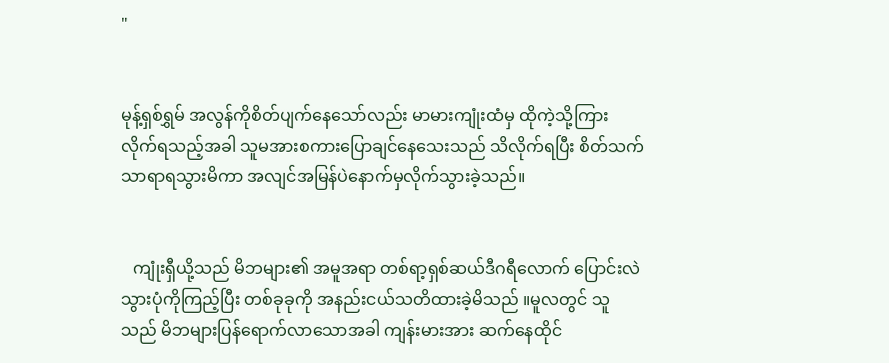"


မုန့်ရှစ်ရွှမ် အလွန်ကိုစိတ်ပျက်နေသော်လည်း မာမားကျုံးထံမှ ထိုကဲ့သို့ကြားလိုက်ရသည့်အခါ သူမအားစကားပြောချင်နေသေးသည် သိလိုက်ရပြီး စိတ်သက်သာရာရသွားမိကာ အလျင်အမြန်ပဲနောက်မှလိုက်သွားခဲ့သည်။


   ကျုံးရှီယို့သည် မိဘများ၏ အမူအရာ တစ်ရာ့ရှစ်ဆယ်ဒီဂရီလောက် ပြောင်းလဲသွားပုံကိုကြည့်ပြီး တစ်ခုခုကို အနည်းငယ်သတိထားခဲ့မိသည် ။မူလတွင် သူသည် မိဘများပြန်ရောက်လာသောအခါ ကျန်းမားအား ဆက်နေထိုင်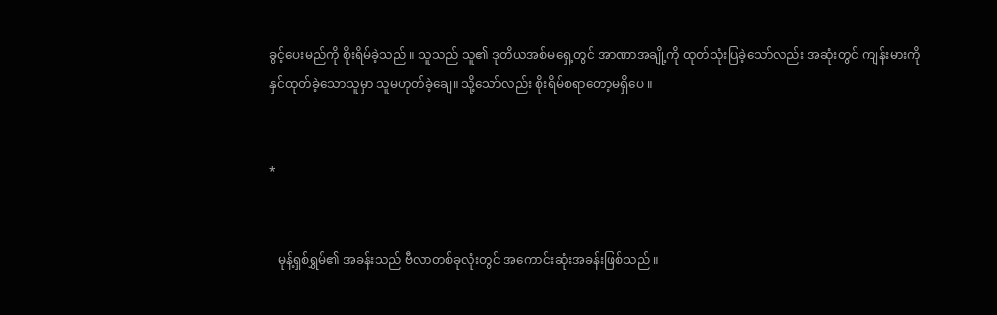ခွင့်ပေးမည်ကို စိုးရိမ်ခဲ့သည် ။ သူသည် သူ၏ ဒုတိယအစ်မရှေ့တွင် အာဏာအချို့ကို ထုတ်သုံးပြခဲ့သော်လည်း အဆုံးတွင် ကျန်းမားကို နှင်ထုတ်ခဲ့သောသူမှာ သူမဟုတ်ခဲ့ချေ။ သို့သော်လည်း စိုးရိမ်စရာတော့မရှိပေ ။


*


   မုန့်ရှစ်ရွှမ်၏ အခန်းသည် ဗီလာတစ်ခုလုံးတွင် အကောင်းဆုံးအခန်းဖြစ်သည် ။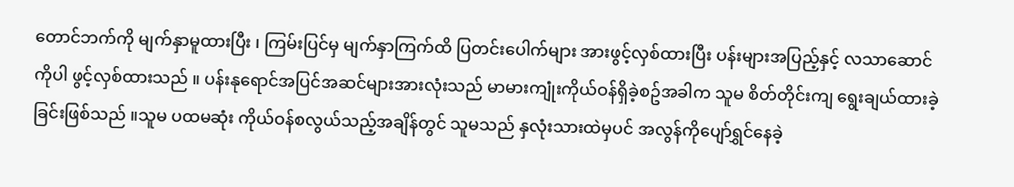တောင်ဘက်ကို မျက်နှာမူထားပြီး ၊ ကြမ်းပြင်မှ မျက်နှာကြက်ထိ ပြတင်းပေါက်များ အားဖွင့်လှစ်ထားပြီး ပန်းများအပြည့်နှင့် လသာဆောင်ကိုပါ ဖွင့်လှစ်ထားသည် ။ ပန်းနုရောင်အပြင်အဆင်များအားလုံးသည် မာမားကျုံးကိုယ်ဝန်ရှိခဲ့စဥ်အခါက သူမ စိတ်တိုင်းကျ ရွေးချယ်ထားခဲ့ခြင်းဖြစ်သည် ။သူမ ပထမဆုံး ကိုယ်ဝန်စလွယ်သည့်အချိန်တွင် သူမသည် နှလုံးသားထဲမှပင် အလွန်ကိုပျော်ရွှင်နေခဲ့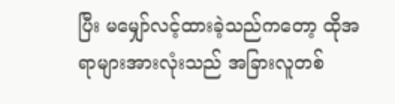ပြီး မမျှော်လင့်ထားခဲ့သည်ကတော့ ထိုအရာများအားလုံးသည် အခြားလူတစ်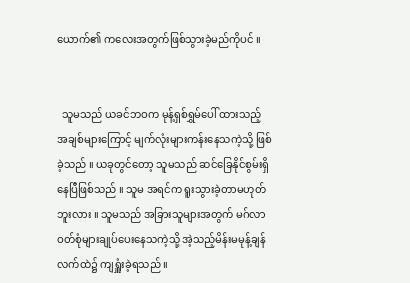ယောက်၏ ကလေးအတွက်ဖြစ်သွားခဲ့မည်ကိုပင် ။


  သူမသည် ယခင်ဘဝက မုန့်ရှစ်ရွှမ်ပေါ် ထားသည့် အချစ်များကြောင့် မျက်လုံးများကန်းနေသကဲ့သို့ ဖြစ်ခဲ့သည် ။ ယခုတွင်တော့ သူမသည် ဆင်ခြေနိုင်စွမ်းရှိနေပြီဖြစ်သည် ။ သူမ အရင်က ရူးသွားခဲ့တာမဟုတ်ဘူးလား ။ သူမသည် အခြားသူများအတွက် မဂ်လာဝတ်စုံများချုပ်ပေးနေသကဲ့သို့ အဲ့သည့်မိန်းမမုန့်ချန်လက်ထဲ၌ ကျရှူံးခဲ့ရသည် ။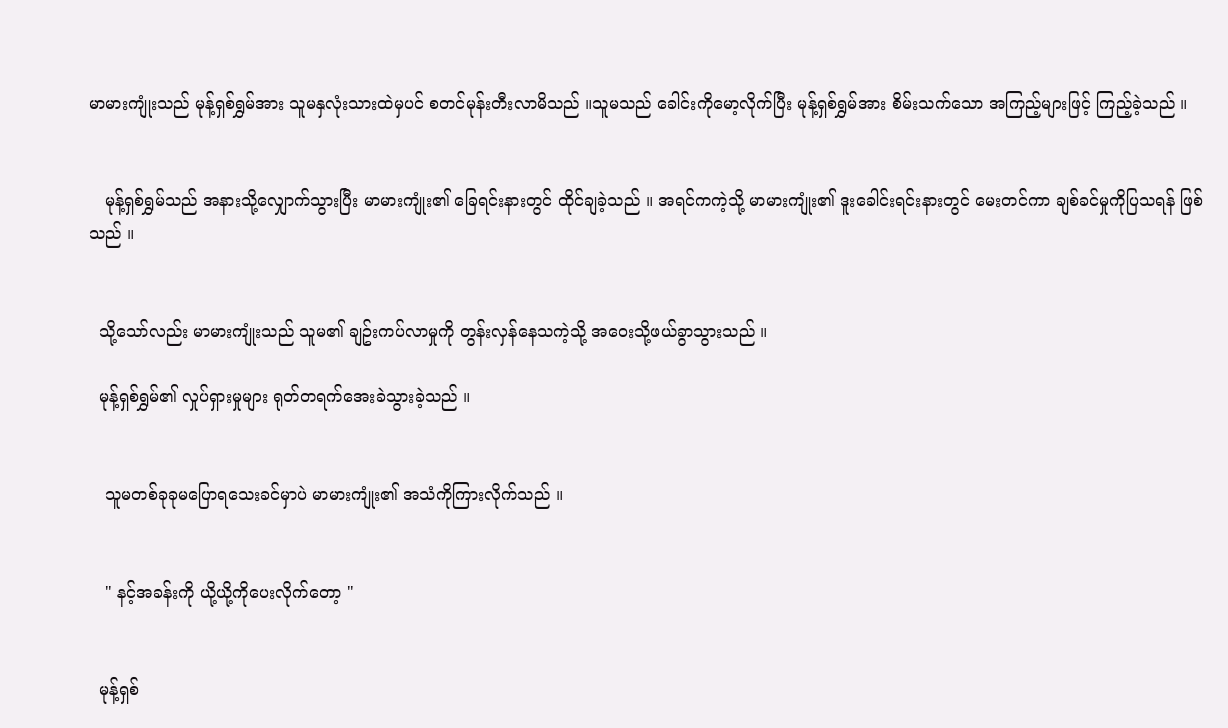မာမားကျုံးသည် မုန့်ရှစ်ရွှမ်အား သူမနှလုံးသားထဲမှပင် စတင်မုန်းတီးလာမိသည် ။သူမသည် ခေါင်းကိုမော့လိုက်ပြီး မုန့်ရှစ်ရွှမ်အား စိမ်းသက်သော အကြည့်များဖြင့် ကြည့်ခဲ့သည် ။


   မုန့်ရှစ်ရွှမ်သည် အနားသို့လျှောက်သွားပြီး မာမားကျုံး၏ ခြေရင်းနားတွင် ထိုင်ချခဲ့သည် ။ အရင်ကကဲ့သို့ မာမားကျုံး၏ ဒူးခေါင်းရင်းနားတွင် မေးတင်ကာ ချစ်ခင်မှုကိုပြသရန် ဖြစ်သည် ။


  သို့သော်လည်း မာမားကျုံးသည် သူမ၏ ချဥ်းကပ်လာမှုကို တွန်းလှန်နေသကဲ့သို့ အဝေးသို့ဖယ်ခွာသွားသည် ။

  မုန့်ရှစ်ရွှမ်၏ လှုပ်ရှားမှုများ ရုတ်တရက်အေးခဲသွားခဲ့သည် ။


   သူမတစ်ခုခုမပြောရသေးခင်မှာပဲ မာမားကျုံး၏ အသံကိုကြားလိုက်သည် ။


   " နင့်အခန်းကို ယို့ယို့ကိုပေးလိုက်တော့ "


  မုန့်ရှစ်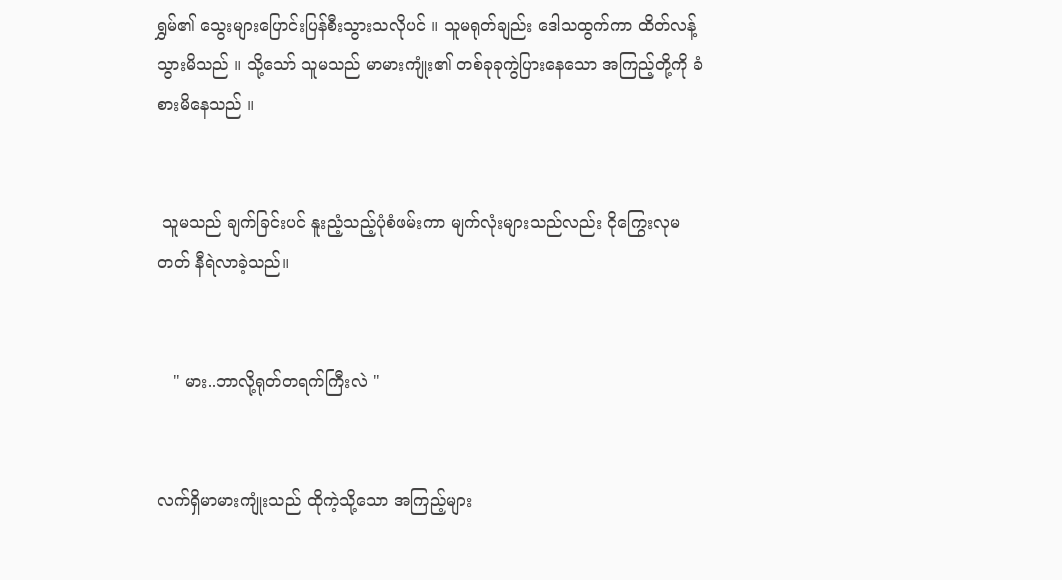ရွှမ်၏ သွေးများပြောင်းပြန်စီးသွားသလိုပင် ။ သူမရုတ်ချည်း ဒေါသထွက်ကာ ထိတ်လန့်သွားမိသည် ။ သို့သော် သူမသည် မာမားကျုံး၏ တစ်ခုခုကွဲပြားနေသော အကြည့်တို့ကို ခံစားမိနေသည် ။


 သူမသည် ချက်ခြင်းပင် နူးညံ့သည့်ပုံစံဖမ်းကာ မျက်လုံးများသည်လည်း ငိုကြွေးလုမတတ် နီရဲလာခဲ့သည်။


   " မား..ဘာလို့ရုတ်တရက်ကြီးလဲ "


လက်ရှိမာမားကျုံးသည် ထိုကဲ့သို့သော အကြည့်များ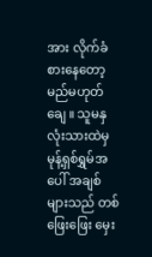အား လိုက်ခံစားနေတော့မည်မဟုတ်ချေ ။ သူမနှလုံးသားထဲမှ မုန့်ရှစ်ရွှမ်အပေါ် အချစ်များသည် တစ်ဖြေးဖြေး မှေး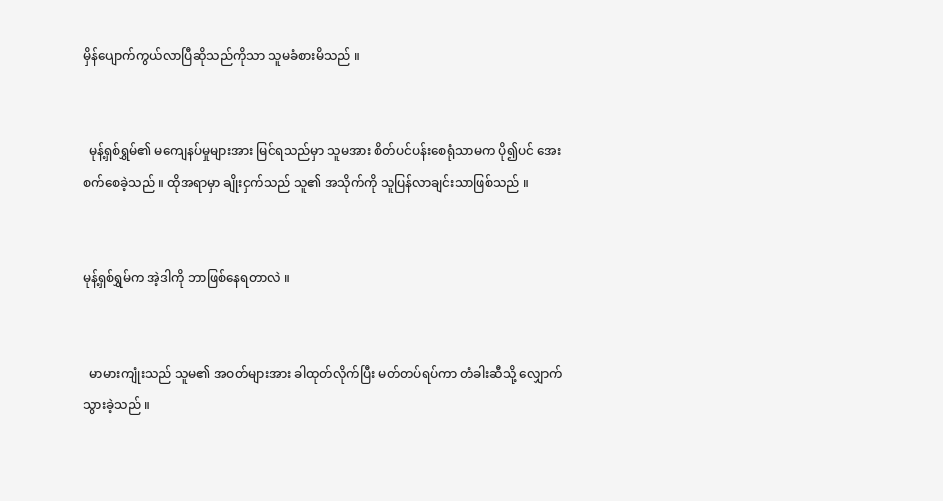မှိန်ပျောက်ကွယ်လာပြီဆိုသည်ကိုသာ သူမခံစားမိသည် ။


  မုန့်ရှစ်ရွှမ်၏ မကျေနပ်မှုများအား မြင်ရသည်မှာ သူမအား စိတ်ပင်ပန်းစေရုံသာမက ပို၍ပင် အေးစက်စေခဲ့သည် ။ ထိုအရာမှာ ချိုးငှက်သည် သူ၏ အသိုက်ကို သူပြန်လာချင်းသာဖြစ်သည် ။


မုန့်ရှစ်ရွှမ်က အဲ့ဒါကို ဘာဖြစ်နေရတာလဲ ။


  မာမားကျုံးသည် သူမ၏ အဝတ်များအား ခါထုတ်လိုက်ပြီး မတ်တပ်ရပ်ကာ တံခါးဆီသို့ လျှောက်သွားခဲ့သည် ။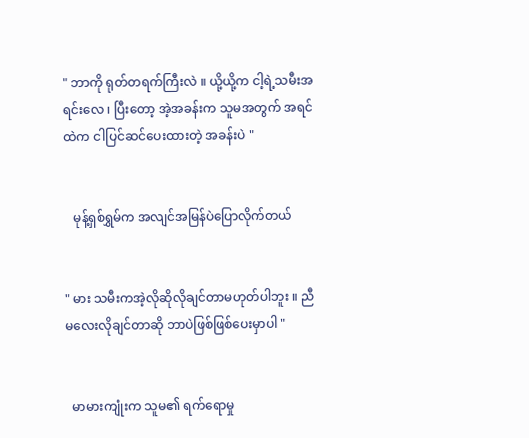" ဘာကို ရုတ်တရက်ကြီးလဲ ။ ယို့ယို့က ငါ့ရဲ့သမီးအရင်းလေ ၊ ပြီးတော့ အဲ့အခန်းက သူမအတွက် အရင်ထဲက ငါပြင်ဆင်ပေးထားတဲ့ အခန်းပဲ "


   မုန့်ရှစ်ရွှမ်က အလျင်အမြန်ပဲပြောလိုက်တယ်


" မား သမီးကအဲ့လိုဆိုလိုချင်တာမဟုတ်ပါဘူး ။ ညီမလေးလိုချင်တာဆို ဘာပဲဖြစ်ဖြစ်ပေးမှာပါ "


  မာမားကျုံးက သူမ၏ ရက်ရောမှု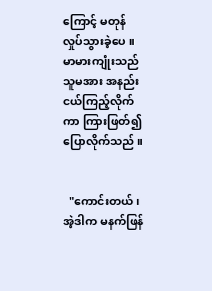ကြောင့် မတုန်လှုပ်သွားခဲ့ပေ ။ မာမားကျုံးသည် သူမအား အနည်းငယ်ကြည့်လိုက်ကာ ကြားဖြတ်၍ ပြောလိုက်သည် ။


  "ကောင်းတယ် ၊ အဲ့ဒါက မနက်ဖြန်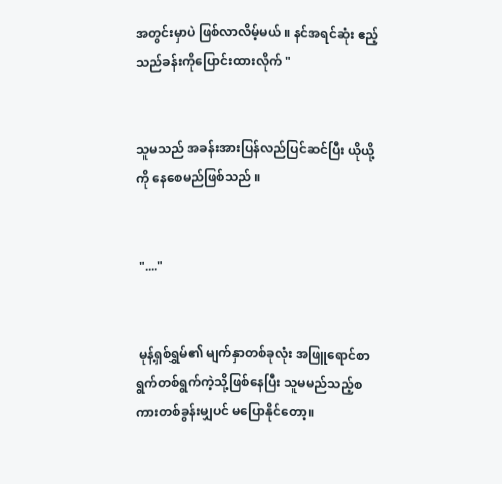အတွင်းမှာပဲ ဖြစ်လာလိမ့်မယ် ။ နင်အရင်ဆုံး ဧည့်သည်ခန်းကိုပြောင်းထားလိုက် "


သူမသည် အခန်းအားပြန်လည်ပြင်ဆင်ပြီး ယိုယို့ကို နေစေမည်ဖြစ်သည် ။


 "...."


 မုန့်ရှစ်ရွှမ်၏ မျက်နှာတစ်ခုလုံး အဖြူရောင်စာရွက်တစ်ရွက်ကဲ့သို့ဖြစ်နေပြီး သူမမည်သည့်စကားတစ်ခွန်းမျှပင် မပြောနိုင်တော့။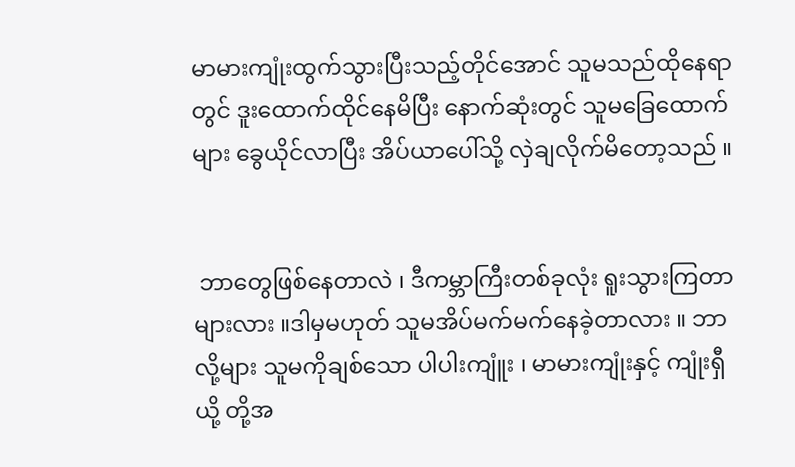မာမားကျုံးထွက်သွားပြီးသည့်တိုင်အောင် သူမသည်ထိုနေရာတွင် ဒူးထောက်ထိုင်နေမိပြီး နောက်ဆုံးတွင် သူမခြေထောက်များ ခွေယိုင်လာပြီး အိပ်ယာပေါ်သို့ လှဲချလိုက်မိတော့သည် ။


 ဘာတွေဖြစ်နေတာလဲ ၊ ဒီကမ္ဘာကြီးတစ်ခုလုံး ရူးသွားကြတာများလား ။ဒါမှမဟုတ် သူမအိပ်မက်မက်နေခဲ့တာလား ။ ဘာလို့များ သူမကိုချစ်သော ပါပါးကျူံး ၊ မာမားကျုံးနှင့် ကျုံးရှီယို့ တို့အ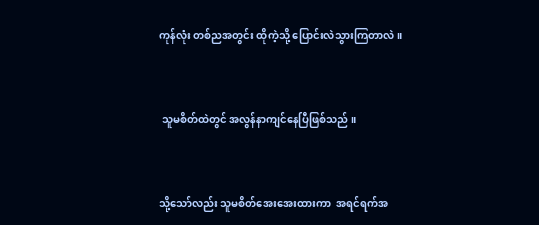ကုန်လုံး တစ်ညအတွင်း ထိုကဲ့သို့ ပြောင်းလဲသွားကြတာလဲ ။


 သူမစိတ်ထဲတွင် အလွန်နာကျင်နေပြီဖြစ်သည် ။


သို့သော်လည်း သူမစိတ်အေးအေးထားကာ  အရင်ရက်အ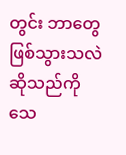တွင်း ဘာတွေဖြစ်သွားသလဲဆိုသည်ကို သေ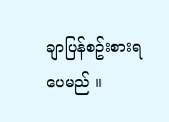ချာပြန်စဥ်းစားရပေမည် ။